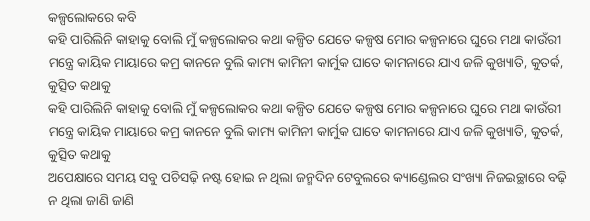କଳ୍ପଲୋକରେ କବି
କହି ପାରିଲିନି କାହାକୁ ବୋଲି ମୁଁ କଳ୍ପଲୋକର କଥା କଳ୍ପିତ ଯେତେ କଳ୍ପଷ ମୋର କଳ୍ପନାରେ ଘୁରେ ମଥା କାଉଁରୀ ମନ୍ତ୍ରେ କାୟିକ ମାୟାରେ କମ୍ର କାନନେ ବୁଲି କାମ୍ୟ କାମିନୀ କାର୍ମୁକ ଘାତେ କାମନାରେ ଯାଏ ଜଳି କୁଖ୍ୟାତି, କୁତର୍କ, କୁତ୍ସିତ କଥାକୁ
କହି ପାରିଲିନି କାହାକୁ ବୋଲି ମୁଁ କଳ୍ପଲୋକର କଥା କଳ୍ପିତ ଯେତେ କଳ୍ପଷ ମୋର କଳ୍ପନାରେ ଘୁରେ ମଥା କାଉଁରୀ ମନ୍ତ୍ରେ କାୟିକ ମାୟାରେ କମ୍ର କାନନେ ବୁଲି କାମ୍ୟ କାମିନୀ କାର୍ମୁକ ଘାତେ କାମନାରେ ଯାଏ ଜଳି କୁଖ୍ୟାତି, କୁତର୍କ, କୁତ୍ସିତ କଥାକୁ
ଅପେକ୍ଷାରେ ସମୟ ସବୁ ପଚିସଢ଼ି ନଷ୍ଟ ହୋଇ ନ ଥିଲା ଜନ୍ମଦିନ ଟେବୁଲରେ କ୍ୟାଣ୍ଡେଲର ସଂଖ୍ୟା ନିଜଇଚ୍ଛାରେ ବଢ଼ି ନ ଥିଲା ଜାଣି ଜାଣି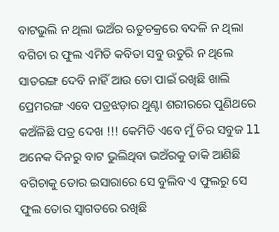ବାଟଭୁଲି ନ ଥିଲା ଭଅଁର ଋତୁଚକ୍ରରେ ବଦଳି ନ ଥିଲା ବଗିଚା ର ଫୁଲ ଏମିତି କବିତା ସବୁ ଉତୁରି ନ ଥିଲେ
ସାତରଙ୍ଗ ଦେବି ନାହିଁ ଆଉ ତୋ ପାଇଁ ରଖିଛି ଖାଲି ପ୍ରେମରଙ୍ଗ ଏବେ ପତ୍ରଝଡ଼ାର ଥୁଣ୍ଟା ଶରୀରରେ ପୁଣିଥରେ କଅଁଳିଛି ପତ୍ର ଦେଖ !!! କେମିତି ଏବେ ମୁଁ ଚିର ସବୁଜ ll ଅନେକ ଦିନରୁ ବାଟ ଭୁଲିଥିବା ଭଅଁରକୁ ଡାକି ଆଣିଛି ବଗିଚାକୁ ତୋର ଇସାରାରେ ସେ ବୁଲିବ ଏ ଫୁଲରୁ ସେ ଫୁଲ ତୋର ସ୍ୱାଗତରେ ରଖିଛି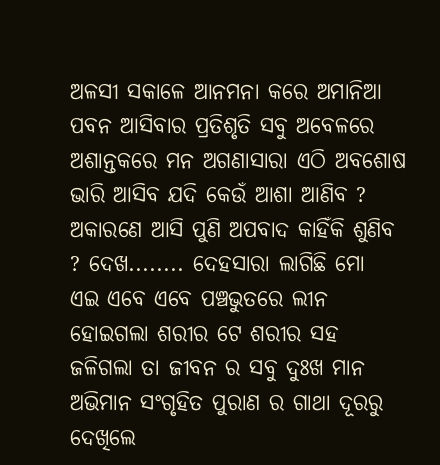ଅଳସୀ ସକାଳେ ଆନମନା କରେ ଅମାନିଆ ପବନ ଆସିବାର ପ୍ରତିଶୃତି ସବୁ ଅବେଳରେ ଅଶାନ୍ତକରେ ମନ ଅଗଣାସାରା ଏଠି ଅବଶୋଷ ଭାରି ଆସିବ ଯଦି କେଉଁ ଆଶା ଆଣିବ ? ଅକାରଣେ ଆସି ପୁଣି ଅପବାଦ କାହିଁକି ଶୁଣିବ ? ଦେଖ........ ଦେହସାରା ଲାଗିଛି ମୋ
ଏଇ ଏବେ ଏବେ ପଞ୍ଚଭୁତରେ ଲୀନ ହୋଇଗଲା ଶରୀର ଟେ ଶରୀର ସହ ଜଳିଗଲା ତା ଜୀବନ ର ସବୁ ଦୁଃଖ ମାନ ଅଭିମାନ ସଂଗୃହିତ ପୁରାଣ ର ଗାଥା ଦୂରରୁ ଦେଖିଲେ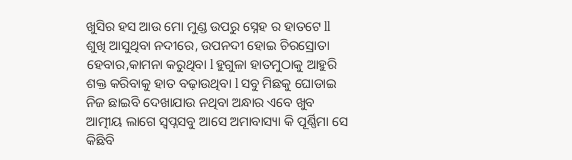ଖୁସିର ହସ ଆଉ ମୋ ମୁଣ୍ଡ ଉପରୁ ସ୍ନେହ ର ହାତଟେ ll
ଶୁଖି ଆସୁଥିବା ନଦୀରେ, ଉପନଦୀ ହୋଇ ଚିରସ୍ରୋତା ହେବାର,କାମନା କରୁଥିବା l ହୁଗୁଳା ହାତମୁଠାକୁ ଆହୁରି ଶକ୍ତ କରିବାକୁ ହାତ ବଢ଼ାଉଥିବା l ସବୁ ମିଛକୁ ଘୋଡାଇ
ନିଜ ଛାଇବି ଦେଖାଯାଉ ନଥିବା ଅନ୍ଧାର ଏବେ ଖୁବ ଆତ୍ମୀୟ ଲାଗେ ସ୍ବପ୍ନସବୁ ଆସେ ଅମାବାସ୍ୟା କି ପୂର୍ଣ୍ଣିମା ସେ କିଛିବି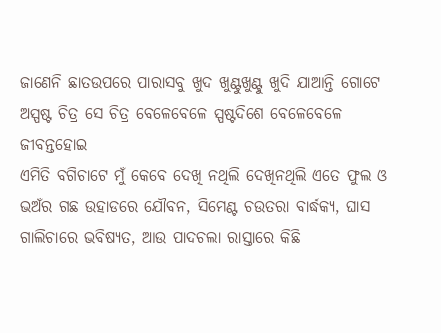ଜାଣେନି ଛାତଉପରେ ପାରାସବୁ ଖୁଦ ଖୁଣ୍ଟୁଖୁଣ୍ଟୁ ଖୁଦି ଯାଆନ୍ତି ଗୋଟେ ଅସ୍ପଷ୍ଟ ଚିତ୍ର ସେ ଚିତ୍ର ବେଳେବେଳେ ସ୍ପଷ୍ଟଦିଶେ ବେଳେବେଳେ ଜୀବନ୍ତହୋଇ
ଏମିତି ବଗିଚାଟେ ମୁଁ କେବେ ଦେଖି ନଥିଲି ଦେଖିନଥିଲି ଏତେ ଫୁଲ ଓ ଭଅଁର ଗଛ ଉହାଡରେ ଯୌବନ, ସିମେଣ୍ଟ ଚଉତରା ବାର୍ଦ୍ଧକ୍ୟ, ଘାସ ଗାଲିଚାରେ ଭବିଷ୍ୟତ, ଆଉ ପାଦଚଲା ରାସ୍ତାରେ କିଛି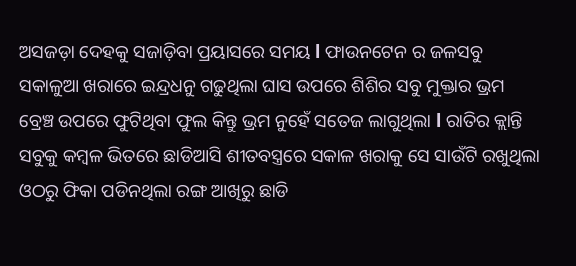ଅସଜଡ଼ା ଦେହକୁ ସଜାଡ଼ିବା ପ୍ରୟାସରେ ସମୟ l ଫାଉନଟେନ ର ଜଳସବୁ ସକାଳୁଆ ଖରାରେ ଇନ୍ଦ୍ରଧନୁ ଗଢୁଥିଲା ଘାସ ଉପରେ ଶିଶିର ସବୁ ମୁକ୍ତାର ଭ୍ରମ ବ୍ରେଞ୍ଚ ଉପରେ ଫୁଟିଥିବା ଫୁଲ କିନ୍ତୁ ଭ୍ରମ ନୁହେଁ ସତେଜ ଲାଗୁଥିଲା l ରାତିର କ୍ଲାନ୍ତି ସବୁକୁ କମ୍ବଳ ଭିତରେ ଛାଡିଆସି ଶୀତବସ୍ତ୍ରରେ ସକାଳ ଖରାକୁ ସେ ସାଉଁଟି ରଖୁଥିଲା ଓଠରୁ ଫିକା ପଡିନଥିଲା ରଙ୍ଗ ଆଖିରୁ ଛାଡି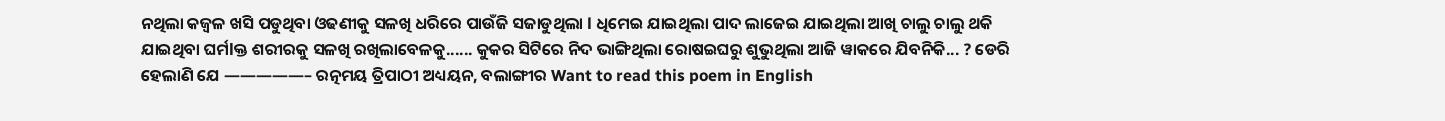ନଥିଲା କଜ୍ଵଳ ଖସି ପଡୁଥିବା ଓଢଣୀକୁ ସଳଖି ଧରିରେ ପାଉଁଜି ସଜାଡୁଥିଲା l ଧିମେଇ ଯାଇଥିଲା ପାଦ ଲାଜେଇ ଯାଇଥିଲା ଆଖି ଚାଲୁ ଚାଲୁ ଥକି ଯାଇଥିବା ଘର୍ମlକ୍ତ ଶରୀରକୁ ସଳଖି ରଖିଲାବେଳକୁ...... କୁକର ସିଟିରେ ନିଦ ଭାଙ୍ଗିଥିଲା ରୋଷଇଘରୁ ଶୁଭୁଥିଲା ଆଜି ୱାକରେ ଯିବନିକି... ? ଡେରି ହେଲାଣି ଯେ —————– ରତ୍ନମୟ ତ୍ରିପାଠୀ ଅଧ୍ୟୟନ, ବଲାଙ୍ଗୀର Want to read this poem in English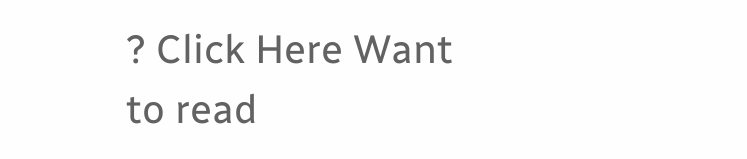? Click Here Want to read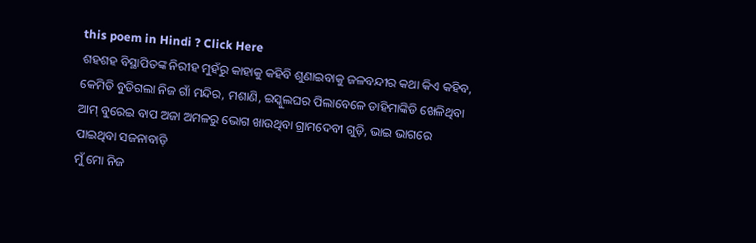this poem in Hindi ? Click Here
ଶହଶହ ବିସ୍ଥାପିତଙ୍କ ନିରୀହ ମୁହଁରୁ କାହାକୁ କହିବି ଶୁଣାଇବାକୁ ଜଳବନ୍ଦୀର କଥା କିଏ କହିବ, କେମିତି ବୁଡିଗଲା ନିଜ ଗାଁ ମନ୍ଦିର, ମଶାଣି, ଇସ୍କୁଲଘର ପିଲାବେଳେ ଡାହିମାଙ୍କିଡି ଖେଳିଥିବା ଆମ୍ ବୁରେଇ ବାପ ଅଜା ଅମଳରୁ ଭୋଗ ଖାଉଥିବା ଗ୍ରାମଦେବୀ ଗୁଡ଼ି, ଭାଇ ଭାଗରେ ପାଇଥିବା ସଜନାବାଡ଼ି
ମୁଁ ମୋ ନିଜ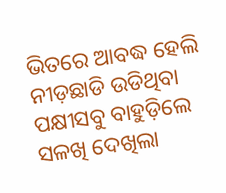ଭିତରେ ଆବଦ୍ଧ ହେଲି ନୀଡ଼ଛାଡି ଉଡିଥିବା ପକ୍ଷୀସବୁ ବାହୁଡ଼ିଲେ ସଳଖି ଦେଖିଲା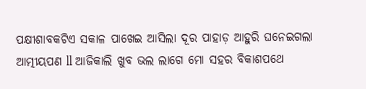ପକ୍ଷୀଶାବକଟିଏ ସକାଳ ପାଖେଇ ଆସିଲା ଦୂର ପାହାଡ଼ ଆହୁରି ଘନେଇଗଲା ଆତ୍ମୀୟପଣ ll ଆଜିକାଲି ଖୁବ ଭଲ ଲାଗେ ମୋ ସହର ବିକାଶପଥେ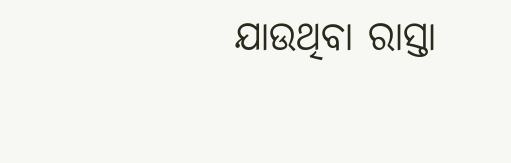ଯାଉଥିବା ରାସ୍ତା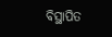ବିସ୍ଥାପିତ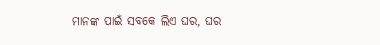ମାନଙ୍କ ପାଇଁ ସବକେ ଲିଏ ଘର, ଘର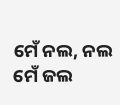ମେଁ ନଲ, ନଲ ମେଁ ଜଲ